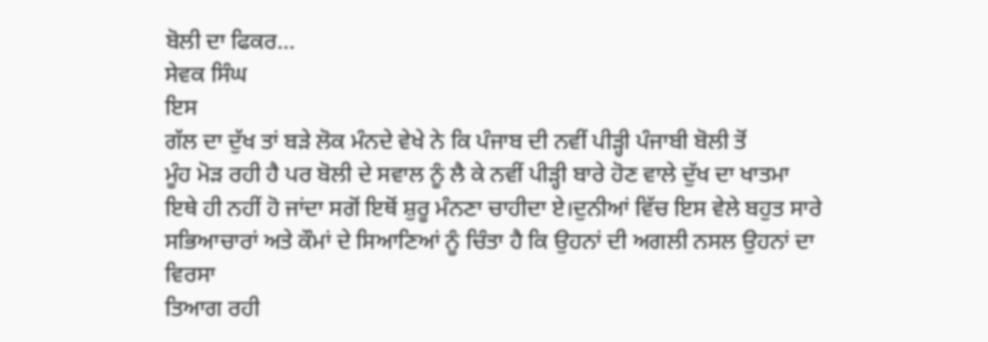ਬੋਲੀ ਦਾ ਫਿਕਰ...
ਸੇਵਕ ਸਿੰਘ
ਇਸ
ਗੱਲ ਦਾ ਦੁੱਖ ਤਾਂ ਬੜੇ ਲੋਕ ਮੰਨਦੇ ਵੇਖੇ ਨੇ ਕਿ ਪੰਜਾਬ ਦੀ ਨਵੀਂ ਪੀੜ੍ਹੀ ਪੰਜਾਬੀ ਬੋਲੀ ਤੋਂ
ਮੂੰਹ ਮੋੜ ਰਹੀ ਹੈ ਪਰ ਬੋਲੀ ਦੇ ਸਵਾਲ ਨੂੰ ਲੈ ਕੇ ਨਵੀਂ ਪੀੜ੍ਹੀ ਬਾਰੇ ਹੋਣ ਵਾਲੇ ਦੁੱਖ ਦਾ ਖਾਤਮਾ
ਇਥੇ ਹੀ ਨਹੀਂ ਹੋ ਜਾਂਦਾ ਸਗੋਂ ਇਥੋਂ ਸ਼ੁਰੂ ਮੰਨਣਾ ਚਾਹੀਦਾ ਏ।ਦੁਨੀਆਂ ਵਿੱਚ ਇਸ ਵੇਲੇ ਬਹੁਤ ਸਾਰੇ
ਸਭਿਆਚਾਰਾਂ ਅਤੇ ਕੌਮਾਂ ਦੇ ਸਿਆਣਿਆਂ ਨੂੰ ਚਿੰਤਾ ਹੈ ਕਿ ਉਹਨਾਂ ਦੀ ਅਗਲੀ ਨਸਲ ਉਹਨਾਂ ਦਾ ਵਿਰਸਾ
ਤਿਆਗ ਰਹੀ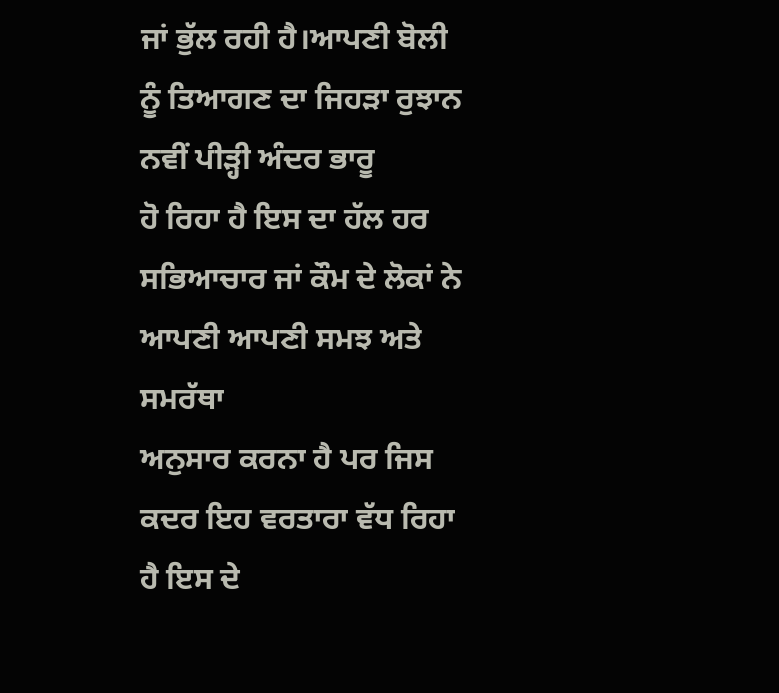ਜਾਂ ਭੁੱਲ ਰਹੀ ਹੈ।ਆਪਣੀ ਬੋਲੀ ਨੂੰ ਤਿਆਗਣ ਦਾ ਜਿਹੜਾ ਰੁਝਾਨ ਨਵੀਂ ਪੀੜ੍ਹੀ ਅੰਦਰ ਭਾਰੂ
ਹੋ ਰਿਹਾ ਹੈ ਇਸ ਦਾ ਹੱਲ ਹਰ ਸਭਿਆਚਾਰ ਜਾਂ ਕੌਮ ਦੇ ਲੋਕਾਂ ਨੇ ਆਪਣੀ ਆਪਣੀ ਸਮਝ ਅਤੇ ਸਮਰੱਥਾ
ਅਨੁਸਾਰ ਕਰਨਾ ਹੈ ਪਰ ਜਿਸ ਕਦਰ ਇਹ ਵਰਤਾਰਾ ਵੱਧ ਰਿਹਾ ਹੈ ਇਸ ਦੇ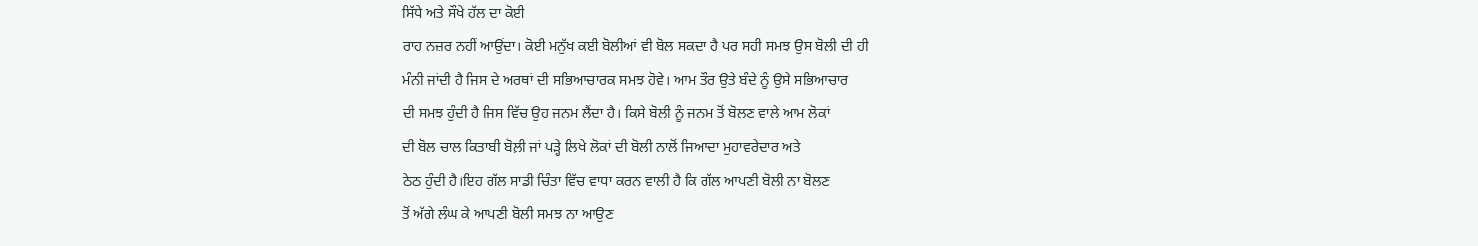ਸਿੱਧੇ ਅਤੇ ਸੌਖੇ ਹੱਲ ਦਾ ਕੋਈ
ਰਾਹ ਨਜ਼ਰ ਨਹੀਂ ਆਉਂਦਾ। ਕੋਈ ਮਨੁੱਖ ਕਈ ਬੋਲੀਆਂ ਵੀ ਬੋਲ ਸਕਦਾ ਹੈ ਪਰ ਸਹੀ ਸਮਝ ਉਸ ਬੋਲੀ ਦੀ ਹੀ
ਮੰਨੀ ਜਾਂਦੀ ਹੈ ਜਿਸ ਦੇ ਅਰਥਾਂ ਦੀ ਸਭਿਆਚਾਰਕ ਸਮਝ ਹੋਵੇ। ਆਮ ਤੌਰ ਉਤੇ ਬੰਦੇ ਨੂੰ ਉਸੇ ਸਭਿਆਚਾਰ
ਦੀ ਸਮਝ ਹੁੰਦੀ ਹੈ ਜਿਸ ਵਿੱਚ ਉਹ ਜਨਮ ਲੈਂਦਾ ਹੈ। ਕਿਸੇ ਬੋਲੀ ਨੂੰ ਜਨਮ ਤੋਂ ਬੋਲਣ ਵਾਲੇ ਆਮ ਲੋਕਾਂ
ਦੀ ਬੋਲ ਚਾਲ ਕਿਤਾਬੀ ਬੋਲ਼ੀ ਜਾਂ ਪੜ੍ਹੇ ਲਿਖੇ ਲੋਕਾਂ ਦੀ ਬੋਲੀ ਨਾਲੋਂ ਜਿਆਦਾ ਮੁਹਾਵਰੇਦਾਰ ਅਤੇ
ਠੇਠ ਹੁੰਦੀ ਹੈ।ਇਹ ਗੱਲ ਸਾਡੀ ਚਿੰਤਾ ਵਿੱਚ ਵਾਧਾ ਕਰਨ ਵਾਲੀ ਹੈ ਕਿ ਗੱਲ ਆਪਣੀ ਬੋਲੀ ਨਾ ਬੋਲਣ
ਤੋਂ ਅੱਗੇ ਲੰਘ ਕੇ ਆਪਣੀ ਬੋਲੀ ਸਮਝ ਨਾ ਆਉਣ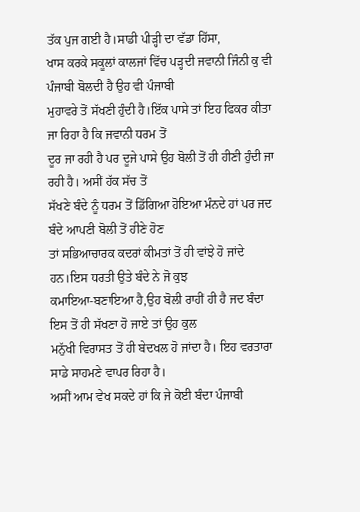ਤੱਕ ਪੁਜ ਗਈ ਹੈ।ਸਾਡੀ ਪੀੜ੍ਹੀ ਦਾ ਵੱਡਾ ਹਿੱਸਾ,
ਖਾਸ ਕਰਕੇ ਸਕੂਲਾਂ ਕਾਲਜਾਂ ਵਿੱਚ ਪੜ੍ਹਦੀ ਜਵਾਨੀ ਜਿੰਨੀ ਕੁ ਵੀ ਪੰਜਾਬੀ ਬੋਲਦੀ ਹੈ ਉਹ ਵੀ ਪੰਜਾਬੀ
ਮੁਹਾਵਰੇ ਤੋਂ ਸੱਖਣੀ ਹੁੰਦੀ ਹੈ।ਇੱਕ ਪਾਸੇ ਤਾਂ ਇਹ ਫਿਕਰ ਕੀਤਾ ਜਾ ਰਿਹਾ ਹੈ ਕਿ ਜਵਾਨੀ ਧਰਮ ਤੋਂ
ਦੂਰ ਜਾ ਰਹੀ ਹੈ ਪਰ ਦੂਜੇ ਪਾਸੇ ਉਹ ਬੋਲੀ ਤੋਂ ਹੀ ਹੀਣੀ ਹੁੰਦੀ ਜਾ ਰਹੀ ਹੈ। ਅਸੀਂ ਹੱਕ ਸੱਚ ਤੋਂ
ਸੱਖਣੇ ਬੰਦੇ ਨੂੰ ਧਰਮ ਤੋਂ ਡਿੱਗਿਆ ਹੋਇਆ ਮੰਨਦੇ ਹਾਂ ਪਰ ਜਦ ਬੰਦੇ ਆਪਣੀ ਬੋਲੀ ਤੋਂ ਹੀਣੇ ਹੋਣ
ਤਾਂ ਸਭਿਆਚਾਰਕ ਕਦਰਾਂ ਕੀਮਤਾਂ ਤੋਂ ਹੀ ਵਾਂਝੇ ਹੋ ਜਾਂਦੇ ਹਨ।ਇਸ ਧਰਤੀ ਉਤੇ ਬੰਦੇ ਨੇ ਜੋ ਕੁਝ
ਕਮਾਇਆ-ਬਣਾਇਆ ਹੈ,ਉਹ ਬੋਲੀ ਰਾਹੀਂ ਹੀ ਹੈ ਜਦ ਬੰਦਾ ਇਸ ਤੋਂ ਹੀ ਸੱਖਣਾ ਹੋ ਜਾਏ ਤਾਂ ਉਹ ਕੁਲ
ਮਨੁੱਖੀ ਵਿਰਾਸਤ ਤੋਂ ਹੀ ਬੇਦਖਲ ਹੋ ਜਾਂਦਾ ਹੈ। ਇਹ ਵਰਤਾਰਾ ਸਾਡੇ ਸਾਹਮਣੇ ਵਾਪਰ ਰਿਹਾ ਹੈ।
ਅਸੀਂ ਆਮ ਵੇਖ ਸਕਦੇ ਹਾਂ ਕਿ ਜੇ ਕੋਈ ਬੰਦਾ ਪੰਜਾਬੀ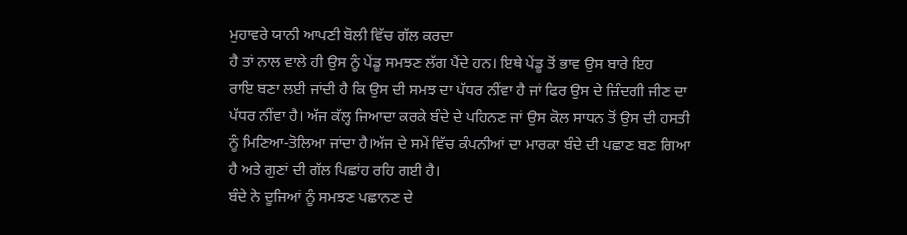ਮੁਹਾਵਰੇ ਯਾਨੀ ਆਪਣੀ ਬੋਲੀ ਵਿੱਚ ਗੱਲ ਕਰਦਾ
ਹੈ ਤਾਂ ਨਾਲ ਵਾਲੇ ਹੀ ਉਸ ਨੂੰ ਪੇਂਡੂ ਸਮਝਣ ਲੱਗ ਪੈਂਦੇ ਹਨ। ਇਥੇ ਪੇਂਡੂ ਤੋਂ ਭਾਵ ਉਸ ਬਾਰੇ ਇਹ
ਰਾਇ ਬਣਾ ਲਈ ਜਾਂਦੀ ਹੈ ਕਿ ਉਸ ਦੀ ਸਮਝ ਦਾ ਪੱਧਰ ਨੀਂਵਾ ਹੈ ਜਾਂ ਫਿਰ ਉਸ ਦੇ ਜ਼ਿੰਦਗੀ ਜੀਣ ਦਾ
ਪੱਧਰ ਨੀਂਵਾ ਹੈ। ਅੱਜ ਕੱਲ੍ਹ ਜਿਆਦਾ ਕਰਕੇ ਬੰਦੇ ਦੇ ਪਹਿਨਣ ਜਾਂ ਉਸ ਕੋਲ ਸਾਧਨ ਤੋਂ ਉਸ ਦੀ ਹਸਤੀ
ਨੂੰ ਮਿਣਿਆ-ਤੋਲਿਆ ਜਾਂਦਾ ਹੈ।ਅੱਜ ਦੇ ਸਮੇਂ ਵਿੱਚ ਕੰਪਨੀਆਂ ਦਾ ਮਾਰਕਾ ਬੰਦੇ ਦੀ ਪਛਾਣ ਬਣ ਗਿਆ
ਹੈ ਅਤੇ ਗੁਣਾਂ ਦੀ ਗੱਲ ਪਿਛਾਂਹ ਰਹਿ ਗਈ ਹੈ।
ਬੰਦੇ ਨੇ ਦੂਜਿਆਂ ਨੂੰ ਸਮਝਣ ਪਛਾਨਣ ਦੇ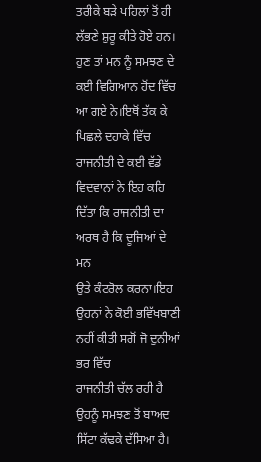ਤਰੀਕੇ ਬੜੇ ਪਹਿਲਾਂ ਤੋਂ ਹੀ ਲੱਭਣੇ ਸ਼ੁਰੂ ਕੀਤੇ ਹੋਏ ਹਨ।
ਹੁਣ ਤਾਂ ਮਨ ਨੂੰ ਸਮਝਣ ਦੇ ਕਈ ਵਿਗਿਆਨ ਹੋਂਦ ਵਿੱਚ ਆ ਗਏ ਨੇ।ਇਥੋਂ ਤੱਕ ਕੇ ਪਿਛਲੇ ਦਹਾਕੇ ਵਿੱਚ
ਰਾਜਨੀਤੀ ਦੇ ਕਈ ਵੱਡੇ ਵਿਦਵਾਨਾਂ ਨੇ ਇਹ ਕਹਿ ਦਿੱਤਾ ਕਿ ਰਾਜਨੀਤੀ ਦਾ ਅਰਥ ਹੈ ਕਿ ਦੂਜਿਆਂ ਦੇ ਮਨ
ਉਤੇ ਕੰਟਰੋਲ ਕਰਨਾ।ਇਹ ਉਹਨਾਂ ਨੇ ਕੋਈ ਭਵਿੱਖਬਾਣੀ ਨਹੀਂ ਕੀਤੀ ਸਗੋਂ ਜੋ ਦੁਨੀਆਂ ਭਰ ਵਿੱਚ
ਰਾਜਨੀਤੀ ਚੱਲ ਰਹੀ ਹੈ ਉਹਨੂੰ ਸਮਝਣ ਤੋਂ ਬਾਅਦ ਸਿੱਟਾ ਕੱਢਕੇ ਦੱਸਿਆ ਹੈ।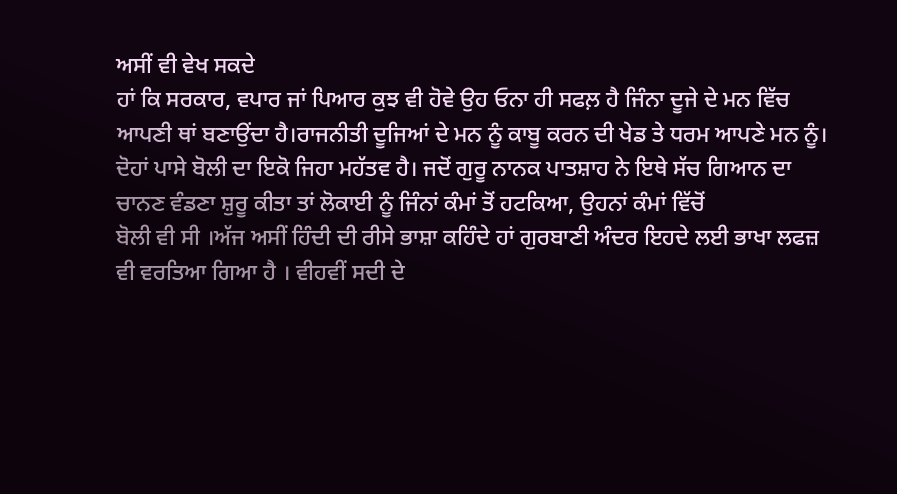ਅਸੀਂ ਵੀ ਵੇਖ ਸਕਦੇ
ਹਾਂ ਕਿ ਸਰਕਾਰ, ਵਪਾਰ ਜਾਂ ਪਿਆਰ ਕੁਝ ਵੀ ਹੋਵੇ ਉਹ ਓਨਾ ਹੀ ਸਫਲ਼ ਹੈ ਜਿੰਨਾ ਦੂਜੇ ਦੇ ਮਨ ਵਿੱਚ
ਆਪਣੀ ਥਾਂ ਬਣਾਉਂਦਾ ਹੈ।ਰਾਜਨੀਤੀ ਦੂਜਿਆਂ ਦੇ ਮਨ ਨੂੰ ਕਾਬੂ ਕਰਨ ਦੀ ਖੇਡ ਤੇ ਧਰਮ ਆਪਣੇ ਮਨ ਨੂੰ।
ਦੋਹਾਂ ਪਾਸੇ ਬੋਲੀ ਦਾ ਇਕੋ ਜਿਹਾ ਮਹੱਤਵ ਹੈ। ਜਦੋਂ ਗੁਰੂ ਨਾਨਕ ਪਾਤਸ਼ਾਹ ਨੇ ਇਥੇ ਸੱਚ ਗਿਆਨ ਦਾ
ਚਾਨਣ ਵੰਡਣਾ ਸ਼ੁਰੂ ਕੀਤਾ ਤਾਂ ਲੋਕਾਈ ਨੂੰ ਜਿੰਨਾਂ ਕੰਮਾਂ ਤੋਂ ਹਟਕਿਆ, ਉਹਨਾਂ ਕੰਮਾਂ ਵਿੱਚੋਂ
ਬੋਲੀ ਵੀ ਸੀ ।ਅੱਜ ਅਸੀਂ ਹਿੰਦੀ ਦੀ ਰੀਸੇ ਭਾਸ਼ਾ ਕਹਿੰਦੇ ਹਾਂ ਗੁਰਬਾਣੀ ਅੰਦਰ ਇਹਦੇ ਲਈ ਭਾਖਾ ਲਫਜ਼
ਵੀ ਵਰਤਿਆ ਗਿਆ ਹੈ । ਵੀਹਵੀਂ ਸਦੀ ਦੇ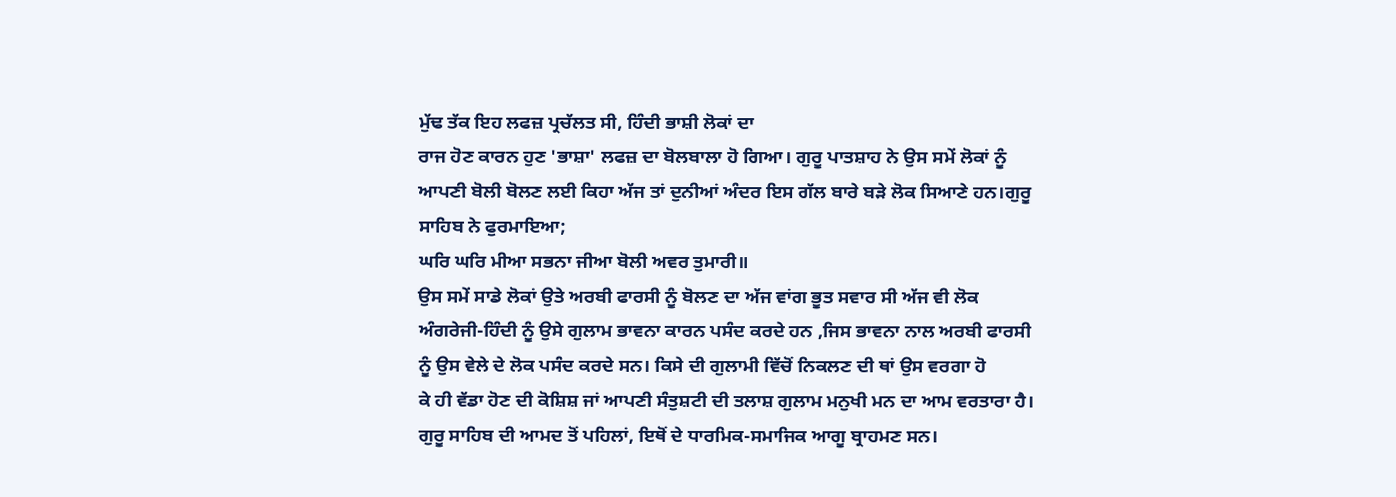ਮੁੱਢ ਤੱਕ ਇਹ ਲਫਜ਼ ਪ੍ਰਚੱਲਤ ਸੀ, ਹਿੰਦੀ ਭਾਸ਼ੀ ਲੋਕਾਂ ਦਾ
ਰਾਜ ਹੋਣ ਕਾਰਨ ਹੁਣ 'ਭਾਸ਼ਾ' ਲਫਜ਼ ਦਾ ਬੋਲਬਾਲਾ ਹੋ ਗਿਆ। ਗੁਰੂ ਪਾਤਸ਼ਾਹ ਨੇ ਉਸ ਸਮੇਂ ਲੋਕਾਂ ਨੂੰ
ਆਪਣੀ ਬੋਲੀ ਬੋਲਣ ਲਈ ਕਿਹਾ ਅੱਜ ਤਾਂ ਦੁਨੀਆਂ ਅੰਦਰ ਇਸ ਗੱਲ ਬਾਰੇ ਬੜੇ ਲੋਕ ਸਿਆਣੇ ਹਨ।ਗੁਰੂ
ਸਾਹਿਬ ਨੇ ਫੁਰਮਾਇਆ;
ਘਰਿ ਘਰਿ ਮੀਆ ਸਭਨਾ ਜੀਆ ਬੋਲੀ ਅਵਰ ਤੁਮਾਰੀ॥
ਉਸ ਸਮੇਂ ਸਾਡੇ ਲੋਕਾਂ ਉਤੇ ਅਰਬੀ ਫਾਰਸੀ ਨੂੰ ਬੋਲਣ ਦਾ ਅੱਜ ਵਾਂਗ ਭੂਤ ਸਵਾਰ ਸੀ ਅੱਜ ਵੀ ਲੋਕ
ਅੰਗਰੇਜੀ-ਹਿੰਦੀ ਨੂੰ ਉਸੇ ਗੁਲਾਮ ਭਾਵਨਾ ਕਾਰਨ ਪਸੰਦ ਕਰਦੇ ਹਨ ,ਜਿਸ ਭਾਵਨਾ ਨਾਲ ਅਰਬੀ ਫਾਰਸੀ
ਨੂੰ ਉਸ ਵੇਲੇ ਦੇ ਲੋਕ ਪਸੰਦ ਕਰਦੇ ਸਨ। ਕਿਸੇ ਦੀ ਗੁਲਾਮੀ ਵਿੱਚੋਂ ਨਿਕਲਣ ਦੀ ਥਾਂ ਉਸ ਵਰਗਾ ਹੋ
ਕੇ ਹੀ ਵੱਡਾ ਹੋਣ ਦੀ ਕੋਸ਼ਿਸ਼ ਜਾਂ ਆਪਣੀ ਸੰਤੁਸ਼ਟੀ ਦੀ ਤਲਾਸ਼ ਗੁਲਾਮ ਮਨੁਖੀ ਮਨ ਦਾ ਆਮ ਵਰਤਾਰਾ ਹੈ।
ਗੁਰੂ ਸਾਹਿਬ ਦੀ ਆਮਦ ਤੋਂ ਪਹਿਲਾਂ, ਇਥੋਂ ਦੇ ਧਾਰਮਿਕ-ਸਮਾਜਿਕ ਆਗੂ ਬ੍ਰਾਹਮਣ ਸਨ।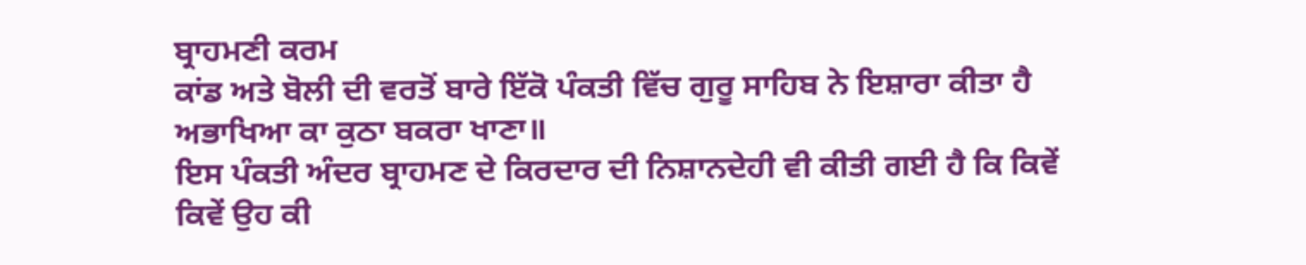ਬ੍ਰਾਹਮਣੀ ਕਰਮ
ਕਾਂਡ ਅਤੇ ਬੋਲੀ ਦੀ ਵਰਤੋਂ ਬਾਰੇ ਇੱਕੋ ਪੰਕਤੀ ਵਿੱਚ ਗੁਰੂ ਸਾਹਿਬ ਨੇ ਇਸ਼ਾਰਾ ਕੀਤਾ ਹੈ
ਅਭਾਖਿਆ ਕਾ ਕੁਠਾ ਬਕਰਾ ਖਾਣਾ॥
ਇਸ ਪੰਕਤੀ ਅੰਦਰ ਬ੍ਰਾਹਮਣ ਦੇ ਕਿਰਦਾਰ ਦੀ ਨਿਸ਼ਾਨਦੇਹੀ ਵੀ ਕੀਤੀ ਗਈ ਹੈ ਕਿ ਕਿਵੇਂ ਕਿਵੇਂ ਉਹ ਕੀ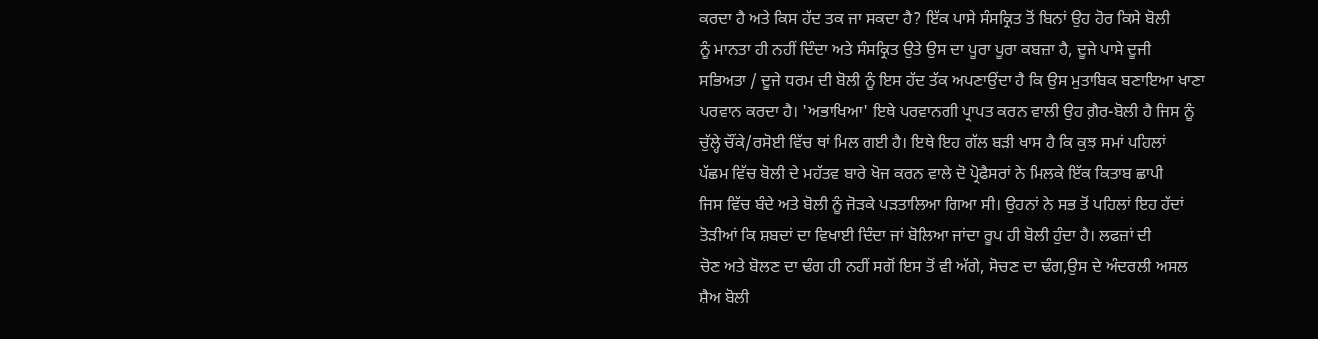ਕਰਦਾ ਹੈ ਅਤੇ ਕਿਸ ਹੱਦ ਤਕ ਜਾ ਸਕਦਾ ਹੈ? ਇੱਕ ਪਾਸੇ ਸੰਸਕ੍ਰਿਤ ਤੋਂ ਬਿਨਾਂ ਉਹ ਹੋਰ ਕਿਸੇ ਬੋਲੀ
ਨੂੰ ਮਾਨਤਾ ਹੀ ਨਹੀਂ ਦਿੰਦਾ ਅਤੇ ਸੰਸਕ੍ਰਿਤ ਉਤੇ ਉਸ ਦਾ ਪੂਰਾ ਪੂਰਾ ਕਬਜ਼ਾ ਹੈ, ਦੂਜੇ ਪਾਸੇ ਦੂਜੀ
ਸਭਿਅਤਾ / ਦੂਜੇ ਧਰਮ ਦੀ ਬੋਲੀ ਨੂੰ ਇਸ ਹੱਦ ਤੱਕ ਅਪਣਾਉਂਦਾ ਹੈ ਕਿ ਉਸ ਮੁਤਾਬਿਕ ਬਣਾਇਆ ਖਾਣਾ
ਪਰਵਾਨ ਕਰਦਾ ਹੈ। 'ਅਭਾਖਿਆ' ਇਥੇ ਪਰਵਾਨਗੀ ਪ੍ਰਾਪਤ ਕਰਨ ਵਾਲੀ ਉਹ ਗ਼ੈਰ-ਬੋਲੀ ਹੈ ਜਿਸ ਨੂੰ
ਚੁੱਲ੍ਹੇ ਚੌਂਕੇ/ਰਸੋਈ ਵਿੱਚ ਥਾਂ ਮਿਲ ਗਈ ਹੈ। ਇਥੇ ਇਹ ਗੱਲ ਬੜੀ ਖਾਸ ਹੈ ਕਿ ਕੁਝ ਸਮਾਂ ਪਹਿਲਾਂ
ਪੱਛਮ ਵਿੱਚ ਬੋਲੀ ਦੇ ਮਹੱਤਵ ਬਾਰੇ ਖੋਜ ਕਰਨ ਵਾਲੇ ਦੋ ਪ੍ਰੋਫੈਸਰਾਂ ਨੇ ਮਿਲਕੇ ਇੱਕ ਕਿਤਾਬ ਛਾਪੀ
ਜਿਸ ਵਿੱਚ ਬੰਦੇ ਅਤੇ ਬੋਲੀ ਨੂੰ ਜੋੜਕੇ ਪੜਤਾਲਿਆ ਗਿਆ ਸੀ। ਉਹਨਾਂ ਨੇ ਸਭ ਤੋਂ ਪਹਿਲਾਂ ਇਹ ਹੱਦਾਂ
ਤੋੜੀਆਂ ਕਿ ਸ਼ਬਦਾਂ ਦਾ ਵਿਖਾਈ ਦਿੰਦਾ ਜਾਂ ਬੋਲਿਆ ਜਾਂਦਾ ਰੂਪ ਹੀ ਬੋਲੀ ਹੁੰਦਾ ਹੈ। ਲਫਜ਼ਾਂ ਦੀ
ਚੋਣ ਅਤੇ ਬੋਲਣ ਦਾ ਢੰਗ ਹੀ ਨਹੀਂ ਸਗੋਂ ਇਸ ਤੋਂ ਵੀ ਅੱਗੇ, ਸੋਚਣ ਦਾ ਢੰਗ,ਉਸ ਦੇ ਅੰਦਰਲੀ ਅਸਲ
ਸ਼ੈਅ ਬੋਲੀ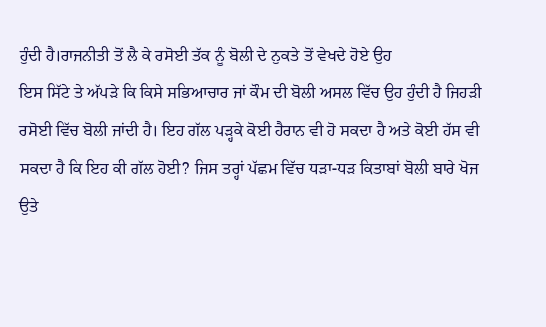ਹੁੰਦੀ ਹੈ।ਰਾਜਨੀਤੀ ਤੋਂ ਲੈ ਕੇ ਰਸੋਈ ਤੱਕ ਨੂੰ ਬੋਲੀ ਦੇ ਨੁਕਤੇ ਤੋਂ ਵੇਖਦੇ ਹੋਏ ਉਹ
ਇਸ ਸਿੱਟੇ ਤੇ ਅੱਪੜੇ ਕਿ ਕਿਸੇ ਸਭਿਆਚਾਰ ਜਾਂ ਕੌਮ ਦੀ ਬੋਲੀ ਅਸਲ ਵਿੱਚ ਉਹ ਹੁੰਦੀ ਹੈ ਜਿਹੜੀ
ਰਸੋਈ ਵਿੱਚ ਬੋਲੀ ਜਾਂਦੀ ਹੈ। ਇਹ ਗੱਲ ਪੜ੍ਹਕੇ ਕੋਈ ਹੈਰਾਨ ਵੀ ਹੋ ਸਕਦਾ ਹੈ ਅਤੇ ਕੋਈ ਹੱਸ ਵੀ
ਸਕਦਾ ਹੈ ਕਿ ਇਹ ਕੀ ਗੱਲ ਹੋਈ? ਜਿਸ ਤਰ੍ਹਾਂ ਪੱਛਮ ਵਿੱਚ ਧੜਾ-ਧੜ ਕਿਤਾਬਾਂ ਬੋਲੀ ਬਾਰੇ ਖੋਜ ਉਤੇ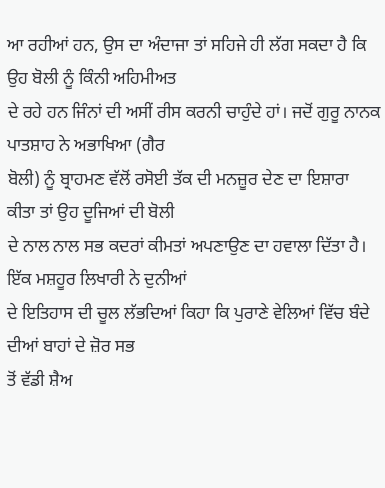ਆ ਰਹੀਆਂ ਹਨ, ਉਸ ਦਾ ਅੰਦਾਜਾ ਤਾਂ ਸਹਿਜੇ ਹੀ ਲੱਗ ਸਕਦਾ ਹੈ ਕਿ ਉਹ ਬੋਲੀ ਨੂੰ ਕਿੰਨੀ ਅਹਿਮੀਅਤ
ਦੇ ਰਹੇ ਹਨ ਜਿੰਨਾਂ ਦੀ ਅਸੀਂ ਰੀਸ ਕਰਨੀ ਚਾਹੁੰਦੇ ਹਾਂ। ਜਦੋਂ ਗੁਰੂ ਨਾਨਕ ਪਾਤਸ਼ਾਹ ਨੇ ਅਭਾਖਿਆ (ਗੈਰ
ਬੋਲੀ) ਨੂੰ ਬ੍ਰਾਹਮਣ ਵੱਲੋਂ ਰਸੋਈ ਤੱਕ ਦੀ ਮਨਜ਼ੂਰ ਦੇਣ ਦਾ ਇਸ਼ਾਰਾ ਕੀਤਾ ਤਾਂ ਉਹ ਦੂਜਿਆਂ ਦੀ ਬੋਲੀ
ਦੇ ਨਾਲ ਨਾਲ ਸਭ ਕਦਰਾਂ ਕੀਮਤਾਂ ਅਪਣਾਉਣ ਦਾ ਹਵਾਲਾ ਦਿੱਤਾ ਹੈ। ਇੱਕ ਮਸ਼ਹੂਰ ਲਿਖਾਰੀ ਨੇ ਦੁਨੀਆਂ
ਦੇ ਇਤਿਹਾਸ ਦੀ ਚੂਲ ਲੱਭਦਿਆਂ ਕਿਹਾ ਕਿ ਪੁਰਾਣੇ ਵੇਲਿਆਂ ਵਿੱਚ ਬੰਦੇ ਦੀਆਂ ਬਾਹਾਂ ਦੇ ਜ਼ੋਰ ਸਭ
ਤੋਂ ਵੱਡੀ ਸ਼ੈਅ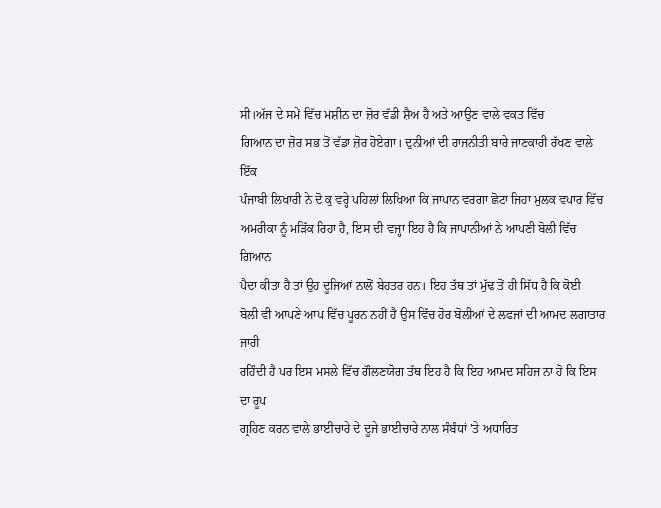ਸੀ।ਅੱਜ ਦੇ ਸਮੇਂ ਵਿੱਚ ਮਸ਼ੀਨ ਦਾ ਜ਼ੋਰ ਵੱਡੀ ਸ਼ੈਅ ਹੈ ਅਤੇ ਆਉਣ ਵਾਲੇ ਵਕਤ ਵਿੱਚ
ਗਿਆਨ ਦਾ ਜ਼ੋਰ ਸਭ ਤੋਂ ਵੱਡਾ ਜ਼ੋਰ ਹੋਏਗਾ। ਦੁਨੀਆਂ ਦੀ ਰਾਜਨੀਤੀ ਬਾਰੇ ਜਾਣਕਾਰੀ ਰੱਖਣ ਵਾਲੇ ਇੱਕ
ਪੰਜਾਬੀ ਲਿਖਾਰੀ ਨੇ ਦੋ ਕੁ ਵਰ੍ਹੇ ਪਹਿਲਾਂ ਲਿਖਿਆ ਕਿ ਜਾਪਾਨ ਵਰਗਾ ਛੋਟਾ ਜਿਹਾ ਮੁਲਕ ਵਪਾਰ ਵਿੱਚ
ਅਮਰੀਕਾ ਨੂੰ ਮੜਿੱਕ ਰਿਹਾ ਹੈ, ਇਸ ਦੀ ਵਜ੍ਹਾ ਇਹ ਹੈ ਕਿ ਜਾਪਾਨੀਆਂ ਨੇ ਆਪਣੀ ਬੋਲੀ ਵਿੱਚ ਗਿਆਨ
ਪੈਦਾ ਕੀਤਾ ਹੈ ਤਾਂ ਉਹ ਦੂਜਿਆਂ ਨਾਲੋਂ ਬੇਹਤਰ ਹਨ। ਇਹ ਤੱਥ ਤਾਂ ਮੁੱਢ ਤੋਂ ਹੀ ਸਿੱਧ ਹੈ ਕਿ ਕੋਈ
ਬੋਲੀ ਵੀ ਆਪਣੇ ਆਪ ਵਿੱਚ ਪੂਰਨ ਨਹੀਂ ਹੈ ਉਸ ਵਿੱਚ ਹੋਰ ਬੋਲੀਆਂ ਦੇ ਲਫਜਾਂ ਦੀ ਆਮਦ ਲਗਾਤਾਰ ਜਾਰੀ
ਰਹਿੰਦੀ ਹੈ ਪਰ ਇਸ ਮਸਲੇ ਵਿੱਚ ਗੌਲਣਯੋਗ ਤੱਥ ਇਹ ਹੈ ਕਿ ਇਹ ਆਮਦ ਸਹਿਜ ਨਾ ਹੋ ਕਿ ਇਸ ਦਾ ਰੂਪ
ਗ੍ਰਹਿਣ ਕਰਨ ਵਾਲੇ ਭਾਈਚਾਰੇ ਦੇ ਦੂਜੇ ਭਾਈਚਾਰੇ ਨਾਲ ਸੰਬੰਧਾਂ 'ਤੇ ਅਧਾਰਿਤ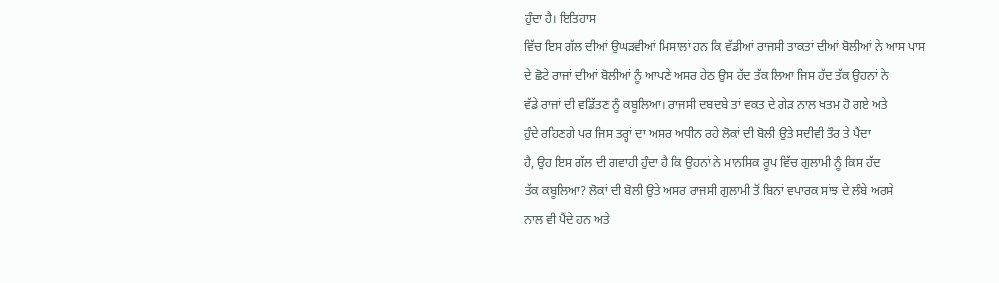ਹੁੰਦਾ ਹੈ। ਇਤਿਹਾਸ
ਵਿੱਚ ਇਸ ਗੱਲ ਦੀਆਂ ਉਘੜਵੀਆਂ ਮਿਸਾਲਾਂ ਹਨ ਕਿ ਵੱਡੀਆਂ ਰਾਜਸੀ ਤਾਕਤਾਂ ਦੀਆਂ ਬੋਲੀਆਂ ਨੇ ਆਸ ਪਾਸ
ਦੇ ਛੋਟੇ ਰਾਜਾਂ ਦੀਆਂ ਬੋਲੀਆਂ ਨੂੰ ਆਪਣੇ ਅਸਰ ਹੇਠ ਉਸ ਹੱਦ ਤੱਕ ਲਿਆ ਜਿਸ ਹੱਦ ਤੱਕ ਉਹਨਾਂ ਨੇ
ਵੱਡੇ ਰਾਜਾਂ ਦੀ ਵਡਿੱਤਣ ਨੂੰ ਕਬੂਲਿਆ। ਰਾਜਸੀ ਦਬਦਬੇ ਤਾਂ ਵਕਤ ਦੇ ਗੇੜ ਨਾਲ ਖਤਮ ਹੋ ਗਏ ਅਤੇ
ਹੁੰਦੇ ਰਹਿਣਗੇ ਪਰ ਜਿਸ ਤਰ੍ਹਾਂ ਦਾ ਅਸਰ ਅਧੀਨ ਰਹੇ ਲੋਕਾਂ ਦੀ ਬੋਲੀ ਉਤੇ ਸਦੀਵੀ ਤੌਰ ਤੇ ਪੈਂਦਾ
ਹੈ, ਉਹ ਇਸ ਗੱਲ ਦੀ ਗਵਾਹੀ ਹੁੰਦਾ ਹੈ ਕਿ ਉਹਨਾਂ ਨੇ ਮਾਨਸਿਕ ਰੂਪ ਵਿੱਚ ਗੁਲਾਮੀ ਨੂੰ ਕਿਸ ਹੱਦ
ਤੱਕ ਕਬੂਲਿਆ? ਲੋਕਾਂ ਦੀ ਬੋਲੀ ਉਤੇ ਅਸਰ ਰਾਜਸੀ ਗੁਲਾਮੀ ਤੋਂ ਬਿਨਾਂ ਵਪਾਰਕ ਸਾਂਝ ਦੇ ਲੰਬੇ ਅਰਸੇ
ਨਾਲ ਵੀ ਪੈਂਦੇ ਹਨ ਅਤੇ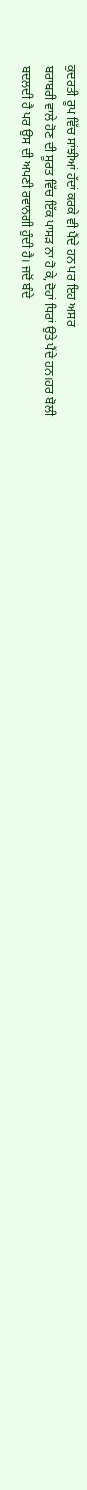ਕੁਦਰਤੀ ਰੂਪ ਵਿੱਚ ਸਾਂਝੀਆਂ ਹੱਦਾਂ ਕਰਕੇ ਵੀ ਪੈਂਦੇ ਹਨ ਪਰ ਇਹ ਅਸਰ
ਬਰਾਬਰੀ ਵਾਲੇ ਹੋਣ ਦੀ ਸੂਰਤ ਵਿੱਚ ਇੱਕ ਪਾਸੜ ਨਾ ਹੋ ਕੇ,ਦੋਹਾਂ ਧਿਰਾਂ ਉਤੇ ਪੈਂਦੇ ਹਨ।ਹਰ ਬੋਲੀ
ਬਦਲਦੀ ਹੈ ਪਰ ਉਸ ਦੀ ਅਪਣੀ ਰਵਾਨਗੀ ਹੁੰਦੀ ਹੈ। ਜਦੋਂ ਬੰਦੇ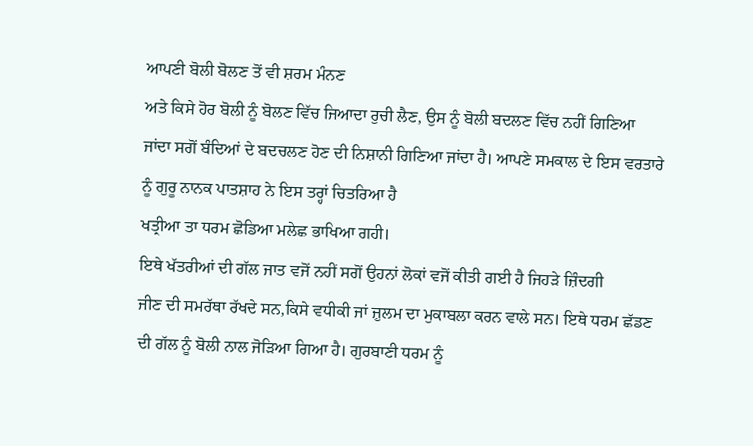ਆਪਣੀ ਬੋਲੀ ਬੋਲਣ ਤੋਂ ਵੀ ਸ਼ਰਮ ਮੰਨਣ
ਅਤੇ ਕਿਸੇ ਹੋਰ ਬੋਲੀ ਨੂੰ ਬੋਲਣ ਵਿੱਚ ਜਿਆਦਾ ਰੁਚੀ ਲੈਣ, ਉਸ ਨੂੰ ਬੋਲੀ ਬਦਲਣ ਵਿੱਚ ਨਹੀਂ ਗਿਣਿਆ
ਜਾਂਦਾ ਸਗੋਂ ਬੰਦਿਆਂ ਦੇ ਬਦਚਲਣ ਹੋਣ ਦੀ ਨਿਸ਼ਾਨੀ ਗਿਣਿਆ ਜਾਂਦਾ ਹੈ। ਆਪਣੇ ਸਮਕਾਲ ਦੇ ਇਸ ਵਰਤਾਰੇ
ਨੂੰ ਗੁਰੂ ਨਾਨਕ ਪਾਤਸ਼ਾਹ ਨੇ ਇਸ ਤਰ੍ਹਾਂ ਚਿਤਰਿਆ ਹੈ
ਖਤ੍ਰੀਆ ਤਾ ਧਰਮ ਛੋਡਿਆ ਮਲੇਛ ਭਾਖਿਆ ਗਹੀ।
ਇਥੇ ਖੱਤਰੀਆਂ ਦੀ ਗੱਲ ਜਾਤ ਵਜੋਂ ਨਹੀਂ ਸਗੋਂ ਉਹਨਾਂ ਲੋਕਾਂ ਵਜੋਂ ਕੀਤੀ ਗਈ ਹੈ ਜਿਹੜੇ ਜ਼ਿੰਦਗੀ
ਜੀਣ ਦੀ ਸਮਰੱਥਾ ਰੱਖਦੇ ਸਨ,ਕਿਸੇ ਵਧੀਕੀ ਜਾਂ ਜ਼ੁਲਮ ਦਾ ਮੁਕਾਬਲਾ ਕਰਨ ਵਾਲੇ ਸਨ। ਇਥੇ ਧਰਮ ਛੱਡਣ
ਦੀ ਗੱਲ ਨੂੰ ਬੋਲੀ ਨਾਲ ਜੋੜਿਆ ਗਿਆ ਹੈ। ਗੁਰਬਾਣੀ ਧਰਮ ਨੂੰ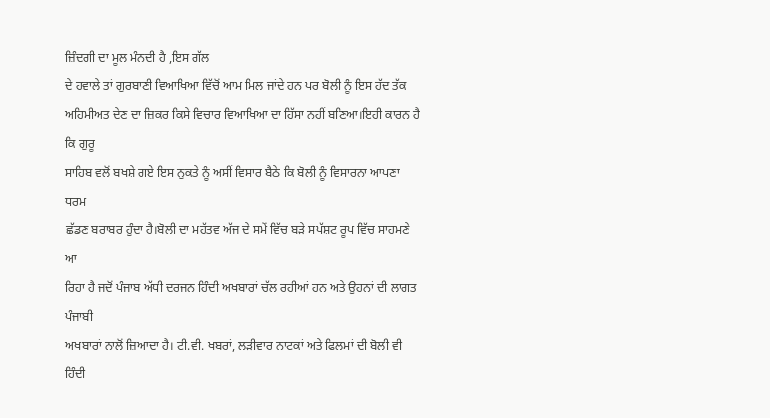ਜ਼ਿੰਦਗੀ ਦਾ ਮੂਲ ਮੰਨਦੀ ਹੈ ,ਇਸ ਗੱਲ
ਦੇ ਹਵਾਲੇ ਤਾਂ ਗੁਰਬਾਣੀ ਵਿਆਖਿਆ ਵਿੱਚੋਂ ਆਮ ਮਿਲ ਜਾਂਦੇ ਹਨ ਪਰ ਬੋਲੀ ਨੂੰ ਇਸ ਹੱਦ ਤੱਕ
ਅਹਿਮੀਅਤ ਦੇਣ ਦਾ ਜ਼ਿਕਰ ਕਿਸੇ ਵਿਚਾਰ ਵਿਆਖਿਆ ਦਾ ਹਿੱਸਾ ਨਹੀਂ ਬਣਿਆ।ਇਹੀ ਕਾਰਨ ਹੈ ਕਿ ਗੁਰੂ
ਸਾਹਿਬ ਵਲੋਂ ਬਖਸ਼ੇ ਗਏ ਇਸ ਨੁਕਤੇ ਨੂੰ ਅਸੀਂ ਵਿਸਾਰ ਬੈਠੇ ਕਿ ਬੋਲੀ ਨੂੰ ਵਿਸਾਰਨਾ ਆਪਣਾ ਧਰਮ
ਛੱਡਣ ਬਰਾਬਰ ਹੁੰਦਾ ਹੈ।ਬੋਲੀ ਦਾ ਮਹੱਤਵ ਅੱਜ ਦੇ ਸਮੇਂ ਵਿੱਚ ਬੜੇ ਸਪੱਸ਼ਟ ਰੂਪ ਵਿੱਚ ਸਾਹਮਣੇ ਆ
ਰਿਹਾ ਹੈ ਜਦੋਂ ਪੰਜਾਬ ਅੱਧੀ ਦਰਜਨ ਹਿੰਦੀ ਅਖਬਾਰਾਂ ਚੱਲ ਰਹੀਆਂ ਹਨ ਅਤੇ ਉਹਨਾਂ ਦੀ ਲਾਗਤ ਪੰਜਾਬੀ
ਅਖਬਾਰਾਂ ਨਾਲੋਂ ਜ਼ਿਆਦਾ ਹੈ। ਟੀ.ਵੀ. ਖਬਰਾਂ, ਲੜੀਵਾਰ ਨਾਟਕਾਂ ਅਤੇ ਫਿਲਮਾਂ ਦੀ ਬੋਲੀ ਵੀ ਹਿੰਦੀ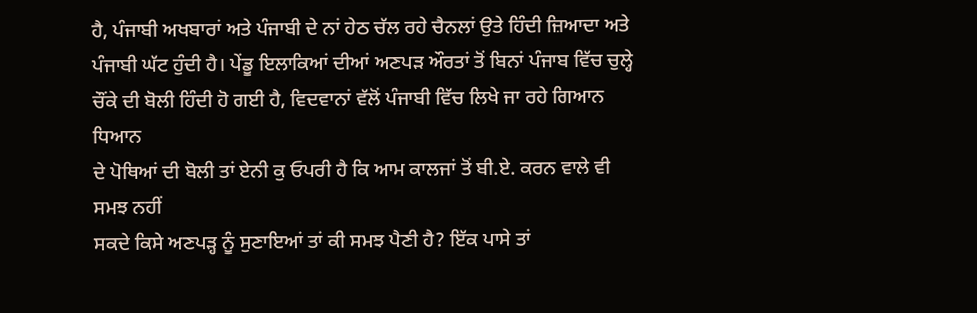ਹੈ, ਪੰਜਾਬੀ ਅਖਬਾਰਾਂ ਅਤੇ ਪੰਜਾਬੀ ਦੇ ਨਾਂ ਹੇਠ ਚੱਲ ਰਹੇ ਚੈਨਲਾਂ ਉਤੇ ਹਿੰਦੀ ਜ਼ਿਆਦਾ ਅਤੇ
ਪੰਜਾਬੀ ਘੱਟ ਹੁੰਦੀ ਹੈ। ਪੇਂਡੂ ਇਲਾਕਿਆਂ ਦੀਆਂ ਅਣਪੜ ਔਰਤਾਂ ਤੋਂ ਬਿਨਾਂ ਪੰਜਾਬ ਵਿੱਚ ਚੁਲ੍ਹੇ
ਚੌਂਕੇ ਦੀ ਬੋਲੀ ਹਿੰਦੀ ਹੋ ਗਈ ਹੈ, ਵਿਦਵਾਨਾਂ ਵੱਲੋਂ ਪੰਜਾਬੀ ਵਿੱਚ ਲਿਖੇ ਜਾ ਰਹੇ ਗਿਆਨ ਧਿਆਨ
ਦੇ ਪੋਥਿਆਂ ਦੀ ਬੋਲੀ ਤਾਂ ਏਨੀ ਕੁ ਓਪਰੀ ਹੈ ਕਿ ਆਮ ਕਾਲਜਾਂ ਤੋਂ ਬੀ.ਏ. ਕਰਨ ਵਾਲੇ ਵੀ ਸਮਝ ਨਹੀਂ
ਸਕਦੇ ਕਿਸੇ ਅਣਪੜ੍ਹ ਨੂੰ ਸੁਣਾਇਆਂ ਤਾਂ ਕੀ ਸਮਝ ਪੈਣੀ ਹੈ? ਇੱਕ ਪਾਸੇ ਤਾਂ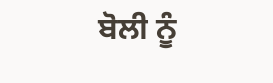ਬੋਲੀ ਨੂੰ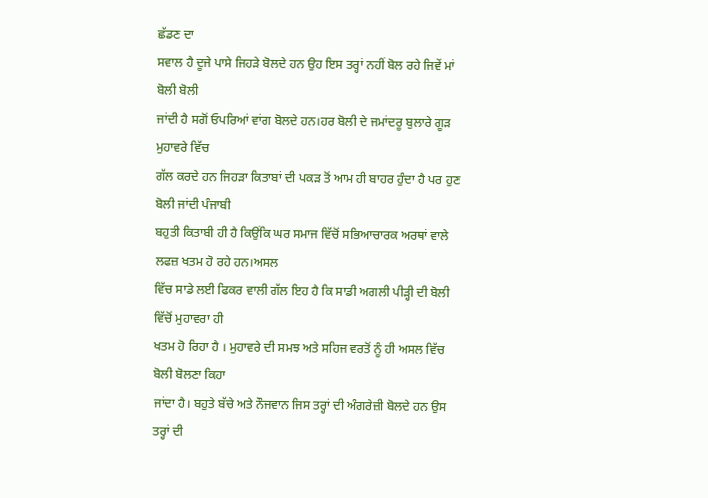ਛੱਡਣ ਦਾ
ਸਵਾਲ ਹੈ ਦੂਜੇ ਪਾਸੇ ਜਿਹੜੇ ਬੋਲਦੇ ਹਨ ਉਹ ਇਸ ਤਰ੍ਹਾਂ ਨਹੀਂ ਬੋਲ ਰਹੇ ਜਿਵੇਂ ਮਾਂ ਬੋਲੀ ਬੋਲੀ
ਜਾਂਦੀ ਹੈ ਸਗੋਂ ਓਪਰਿਆਂ ਵਾਂਗ ਬੋਲਦੇ ਹਨ।ਹਰ ਬੋਲੀ ਦੇ ਜਮਾਂਦਰੂ ਬੁਲਾਰੇ ਗੂੜ ਮੁਹਾਵਰੇ ਵਿੱਚ
ਗੱਲ ਕਰਦੇ ਹਨ ਜਿਹੜਾ ਕਿਤਾਬਾਂ ਦੀ ਪਕੜ ਤੋਂ ਆਮ ਹੀ ਬਾਹਰ ਹੁੰਦਾ ਹੈ ਪਰ ਹੁਣ ਬੋਲੀ ਜਾਂਦੀ ਪੰਜਾਬੀ
ਬਹੁਤੀ ਕਿਤਾਬੀ ਹੀ ਹੈ ਕਿਉਂਕਿ ਘਰ ਸਮਾਜ ਵਿੱਚੋਂ ਸਭਿਆਚਾਰਕ ਅਰਥਾਂ ਵਾਲੇ ਲਫਜ਼ ਖਤਮ ਹੋ ਰਹੇ ਹਨ।ਅਸਲ
ਵਿੱਚ ਸਾਡੇ ਲਈ ਫਿਕਰ ਵਾਲੀ ਗੱਲ ਇਹ ਹੈ ਕਿ ਸਾਡੀ ਅਗਲੀ ਪੀੜ੍ਹੀ ਦੀ ਬੋਲੀ ਵਿੱਚੋਂ ਮੁਹਾਵਰਾ ਹੀ
ਖਤਮ ਹੋ ਰਿਹਾ ਹੈ । ਮੁਹਾਵਰੇ ਦੀ ਸਮਝ ਅਤੇ ਸਹਿਜ ਵਰਤੋਂ ਨੂੰ ਹੀ ਅਸਲ ਵਿੱਚ ਬੋਲੀ ਬੋਲਣਾ ਕਿਹਾ
ਜਾਂਦਾ ਹੈ। ਬਹੁਤੇ ਬੱਚੇ ਅਤੇ ਨੌਜਵਾਨ ਜਿਸ ਤਰ੍ਹਾਂ ਦੀ ਅੰਗਰੇਜ਼ੀ ਬੋਲਦੇ ਹਨ ਉਸ ਤਰ੍ਹਾਂ ਦੀ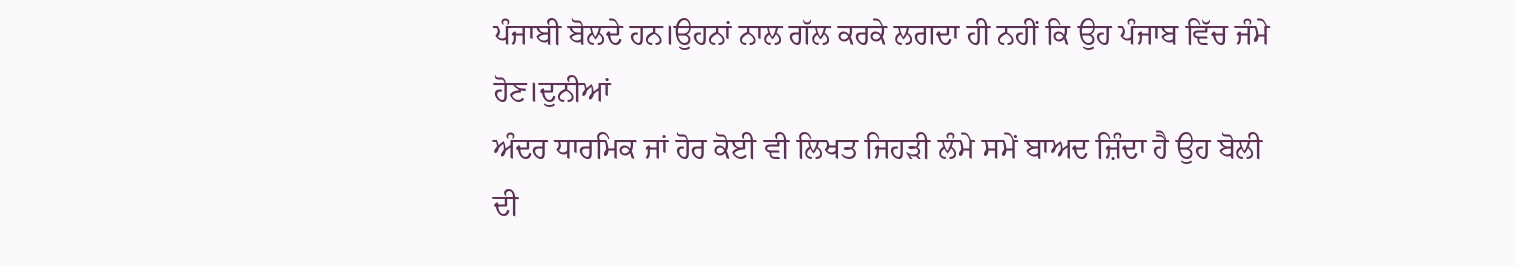ਪੰਜਾਬੀ ਬੋਲਦੇ ਹਨ।ਉਹਨਾਂ ਨਾਲ ਗੱਲ ਕਰਕੇ ਲਗਦਾ ਹੀ ਨਹੀਂ ਕਿ ਉਹ ਪੰਜਾਬ ਵਿੱਚ ਜੰਮੇ ਹੋਣ।ਦੁਨੀਆਂ
ਅੰਦਰ ਧਾਰਮਿਕ ਜਾਂ ਹੋਰ ਕੋਈ ਵੀ ਲਿਖਤ ਜਿਹੜੀ ਲੰਮੇ ਸਮੇਂ ਬਾਅਦ ਜ਼ਿੰਦਾ ਹੈ ਉਹ ਬੋਲੀ ਦੀ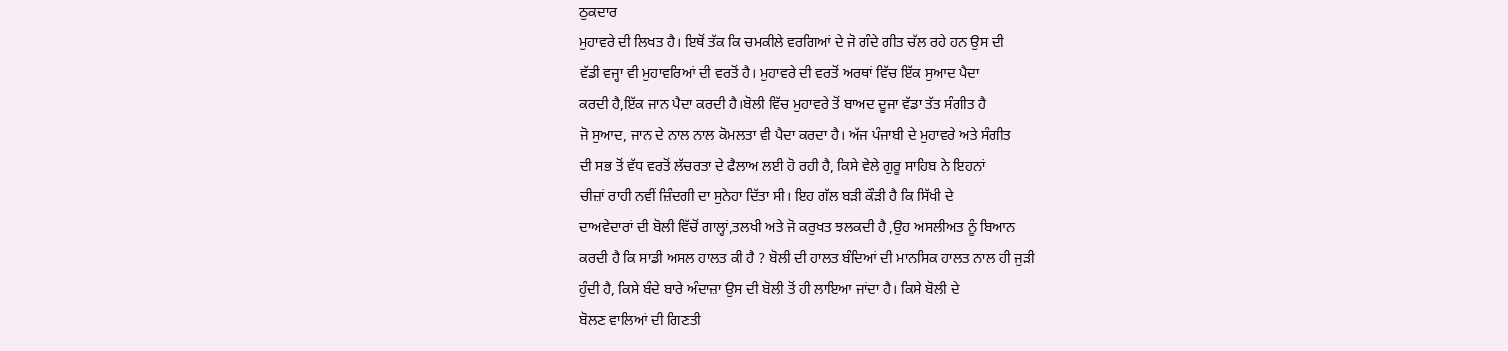ਠੁਕਦਾਰ
ਮੁਹਾਵਰੇ ਦੀ ਲਿਖਤ ਹੈ। ਇਥੋਂ ਤੱਕ ਕਿ ਚਮਕੀਲੇ ਵਰਗਿਆਂ ਦੇ ਜੋ ਗੰਦੇ ਗੀਤ ਚੱਲ ਰਹੇ ਹਨ ਉਸ ਦੀ
ਵੱਡੀ ਵਜ੍ਹਾ ਵੀ ਮੁਹਾਵਰਿਆਂ ਦੀ ਵਰਤੋਂ ਹੈ। ਮੁਹਾਵਰੇ ਦੀ ਵਰਤੋਂ ਅਰਥਾਂ ਵਿੱਚ ਇੱਕ ਸੁਆਦ ਪੈਦਾ
ਕਰਦੀ ਹੈ,ਇੱਕ ਜਾਨ ਪੈਦਾ ਕਰਦੀ ਹੈ।ਬੋਲੀ ਵਿੱਚ ਮੁਹਾਵਰੇ ਤੋਂ ਬਾਅਦ ਦੂਜਾ ਵੱਡਾ ਤੱਤ ਸੰਗੀਤ ਹੈ
ਜੋ ਸੁਆਦ, ਜਾਨ ਦੇ ਨਾਲ ਨਾਲ ਕੋਮਲਤਾ ਵੀ ਪੈਦਾ ਕਰਦਾ ਹੈ। ਅੱਜ ਪੰਜਾਬੀ ਦੇ ਮੁਹਾਵਰੇ ਅਤੇ ਸੰਗੀਤ
ਦੀ ਸਭ ਤੋਂ ਵੱਧ ਵਰਤੋਂ ਲੱਚਰਤਾ ਦੇ ਫੈਲਾਅ ਲਈ ਹੋ ਰਹੀ ਹੈ, ਕਿਸੇ ਵੇਲੇ ਗੁਰੂ ਸਾਹਿਬ ਨੇ ਇਹਨਾਂ
ਚੀਜ਼ਾਂ ਰਾਹੀ ਨਵੀਂ ਜ਼ਿੰਦਗੀ ਦਾ ਸੁਨੇਹਾ ਦਿੱਤਾ ਸੀ। ਇਹ ਗੱਲ ਬੜੀ ਕੌੜੀ ਹੈ ਕਿ ਸਿੱਖੀ ਦੇ
ਦਾਅਵੇਦਾਰਾਂ ਦੀ ਬੋਲੀ ਵਿੱਚੋਂ ਗਾਲ੍ਹਾਂ,ਤਲਖੀ ਅਤੇ ਜੋ ਕਰੁਖਤ ਝਲਕਦੀ ਹੈ ,ਉਹ ਅਸਲੀਅਤ ਨੂੰ ਬਿਆਨ
ਕਰਦੀ ਹੈ ਕਿ ਸਾਡੀ ਅਸਲ ਹਾਲਤ ਕੀ ਹੈ ? ਬੋਲੀ ਦੀ ਹਾਲਤ ਬੰਦਿਆਂ ਦੀ ਮਾਨਸਿਕ ਹਾਲਤ ਨਾਲ ਹੀ ਜੁੜੀ
ਹੁੰਦੀ ਹੈ, ਕਿਸੇ ਬੰਦੇ ਬਾਰੇ ਅੰਦਾਜ਼ਾ ਉਸ ਦੀ ਬੋਲੀ ਤੋਂ ਹੀ ਲਾਇਆ ਜਾਂਦਾ ਹੈ। ਕਿਸੇ ਬੋਲੀ ਦੇ
ਬੋਲਣ ਵਾਲਿਆਂ ਦੀ ਗਿਣਤੀ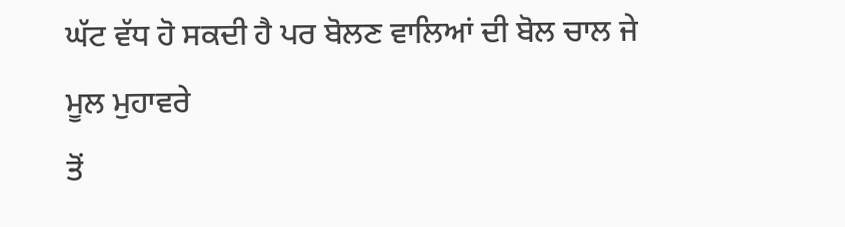ਘੱਟ ਵੱਧ ਹੋ ਸਕਦੀ ਹੈ ਪਰ ਬੋਲਣ ਵਾਲਿਆਂ ਦੀ ਬੋਲ ਚਾਲ ਜੇ ਮੂਲ ਮੁਹਾਵਰੇ
ਤੋਂ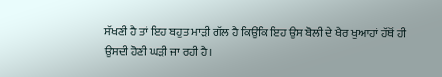ਸੱਖਣੀ ਹੈ ਤਾਂ ਇਹ ਬਹੁਤ ਮਾੜੀ ਗੱਲ ਹੈ ਕਿਉਂਕਿ ਇਹ ਉਸ ਬੋਲੀ ਦੇ ਖੈਰ ਖੁਆਹਾਂ ਹੱਥੋਂ ਹੀ
ਉਸਦੀ ਹੋਣੀ ਘੜੀ ਜਾ ਰਹੀ ਹੈ।